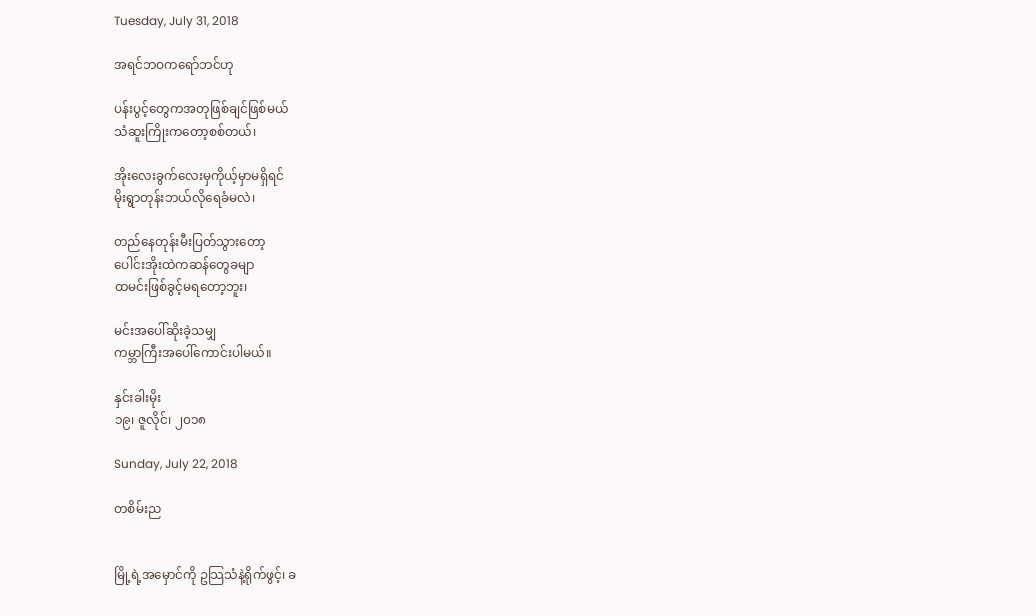Tuesday, July 31, 2018

အရင်ဘဝကရော်ဘင်ဟု

ပန်းပွင့်တွေကအတုဖြစ်ချင်ဖြစ်မယ်
သံဆူးကြိုးကတော့စစ်တယ်၊

အိုးလေးခွက်လေးမှကိုယ့်မှာမရှိရင်
မိုးရွာတုန်းဘယ်လိုရေခံမလဲ၊

တည်နေတုန်းမီးပြတ်သွားတော့
ပေါင်းအိုးထဲကဆန်တွေခမျာ
ထမင်းဖြစ်ခွင့်မရတော့ဘူး၊

မင်းအပေါ်ဆိုးခဲ့သမျှ
ကမ္ဘာကြီးအပေါ်ကောင်းပါမယ်။

နှင်းခါးမိုး
၁၉၊ ဇူလိုင်၊ ၂၀၁၈

Sunday, July 22, 2018

တစိမ်းည


မြို့ရဲ့အမှောင်ကို ဥသြသံနဲ့ရိုက်ဖွင့်၊ ခ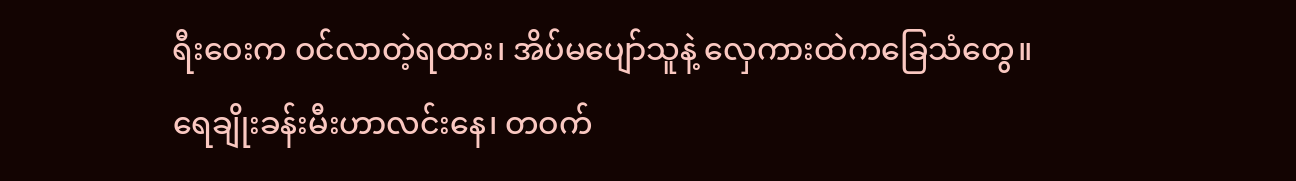ရီးဝေးက ဝင်လာတဲ့ရထား၊ အိပ်မပျော်သူနဲ့ လှေကားထဲကခြေသံတွေ။
ရေချိုးခန်းမီးဟာလင်းနေ၊ တဝက်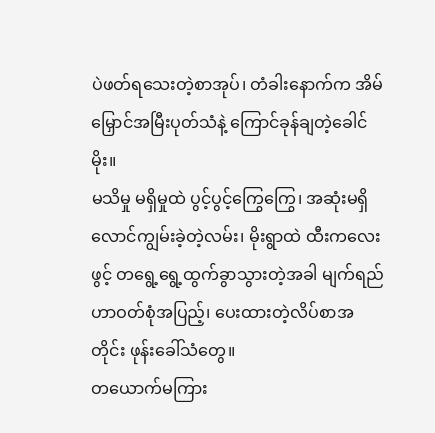ပဲဖတ်ရသေးတဲ့စာအုပ်၊ တံခါးနောက်က အိမ်မြှောင်အမြီးပုတ်သံနဲ့ ကြောင်ခုန်ချတဲ့ခေါင်မိုး။
မသိမှု မရှိမှုထဲ ပွင့်ပွင့်ကြွေကြွေ၊ အဆုံးမရှိလောင်ကျွမ်းခဲ့တဲ့လမ်း၊ မိုးရွာထဲ ထီးကလေးဖွင့် တရွေ့ရွေ့ထွက်ခွာသွားတဲ့အခါ မျက်ရည်ဟာဝတ်စုံအပြည့်၊ ပေးထားတဲ့လိပ်စာအတိုင်း ဖုန်းခေါ်သံတွေ။
တယောက်မကြား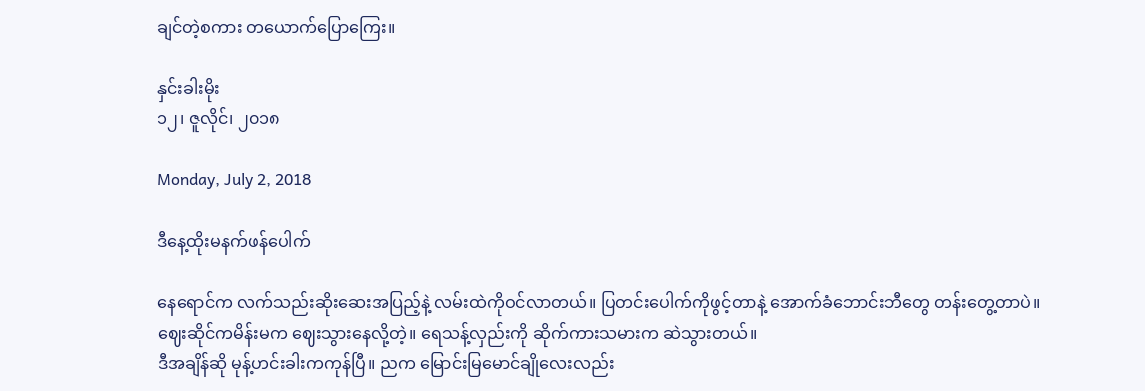ချင်တဲ့စကား တယောက်ပြောကြေး။

နှင်းခါးမိုး
၁၂၊ ဇူလိုင်၊ ၂၀၁၈

Monday, July 2, 2018

ဒီနေ့ထိုးမနက်ဖန်ပေါက်

နေရောင်က လက်သည်းဆိုးဆေးအပြည့်နဲ့ လမ်းထဲကိုဝင်လာတယ်။ ပြတင်းပေါက်ကိုဖွင့်တာနဲ့ အောက်ခံဘောင်းဘီတွေ တန်းတွေ့တာပဲ။ ဈေးဆိုင်ကမိန်းမက ဈေးသွားနေလို့တဲ့။ ရေသန့်လှည်းကို ဆိုက်ကားသမားက ဆဲသွားတယ်။
ဒီအချိန်ဆို မုန့်ဟင်းခါးကကုန်ပြီ။ ညက မြောင်းမြမောင်ချိုလေးလည်း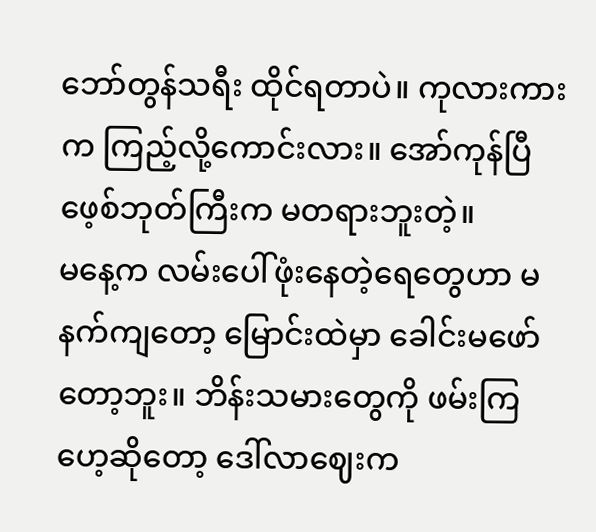ဘော်တွန်သရီး ထိုင်ရတာပဲ။ ကုလားကားက ကြည့်လို့ကောင်းလား။ အော်ကုန်ပြီ ဖေ့စ်ဘုတ်ကြီးက မတရားဘူးတဲ့။
မနေ့က လမ်းပေါ်ဖုံးနေတဲ့ရေတွေဟာ မနက်ကျတော့ မြောင်းထဲမှာ ခေါင်းမဖော်တော့ဘူး။ ဘိန်းသမားတွေကို ဖမ်းကြဟေ့ဆိုတော့ ဒေါ်လာဈေးက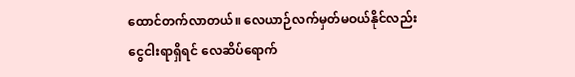ထောင်တက်လာတယ်။ လေယာဉ်လက်မှတ်မဝယ်နိုင်လည်း ငွေငါးရာရှိရင် လေဆိပ်ရောက်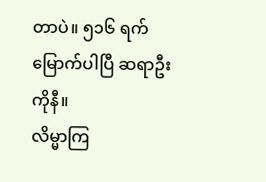တာပဲ။ ၅၁၆ ရက်မြောက်ပါပြီ ဆရာဦးကိုနီ။
လိမ္မာကြ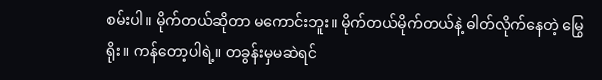စမ်းပါ။ မိုက်တယ်ဆိုတာ မကောင်းဘူး။ မိုက်တယ်မိုက်တယ်နဲ့ ဓါတ်လိုက်နေတဲ့ မြွေရိုး။ ကန်တော့ပါရဲ့။ တခွန်းမှမဆဲရင်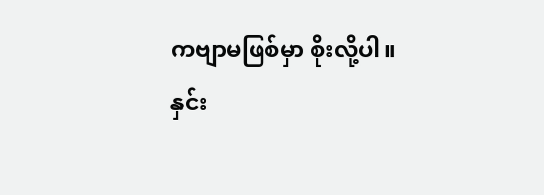ကဗျာမဖြစ်မှာ စိုးလို့ပါ။
နှင်း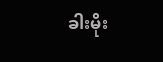ခါးမိုး